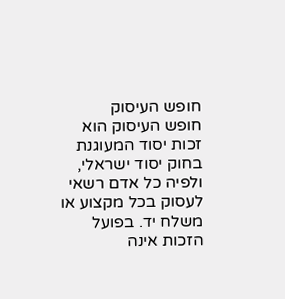חופש העיסוק
חופש העיסוק הוא זכות יסוד המעוגנת בחוק יסוד ישראלי, ולפיה כל אדם רשאי לעסוק בכל מקצוע או משלח יד. בפועל הזכות אינה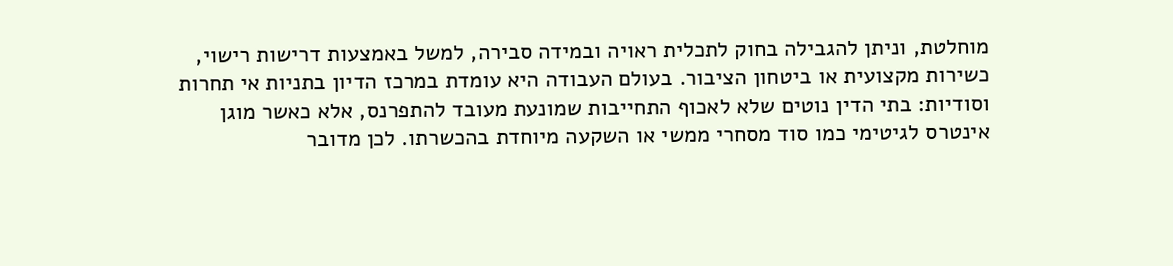מוחלטת, וניתן להגבילה בחוק לתכלית ראויה ובמידה סבירה, למשל באמצעות דרישות רישוי, כשירות מקצועית או ביטחון הציבור. בעולם העבודה היא עומדת במרכז הדיון בתניות אי תחרות וסודיות: בתי הדין נוטים שלא לאכוף התחייבות שמונעת מעובד להתפרנס, אלא כאשר מוגן אינטרס לגיטימי כמו סוד מסחרי ממשי או השקעה מיוחדת בהכשרתו. לכן מדובר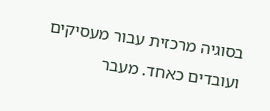בסוגיה מרכזית עבור מעסיקים ועובדים כאחד. מעבר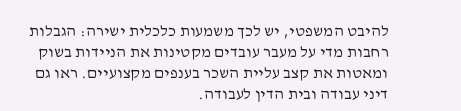להיבט המשפטי, יש לכך משמעות כלכלית ישירה: הגבלות רחבות מדי על מעבר עובדים מקטינות את הניידות בשוק ומאטות את קצב עליית השכר בענפים מקצועיים. ראו גם דיני עבודה ובית הדין לעבודה.